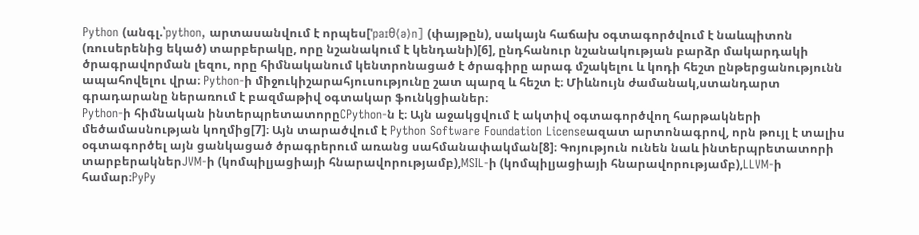Python (անգլ.՝python, արտասանվում է որպես[ˈpaɪθ⟨ə⟩n] (փայթըն), սակայն հաճախ օգտագործվում է նաևպիտոն (ռուսերենից եկած) տարբերակը, որը նշանակում է կենդանի)[6], ընդհանուր նշանակության բարձր մակարդակի ծրագրավորման լեզու, որը հիմնականում կենտրոնացած է ծրագիրը արագ մշակելու և կոդի հեշտ ընթերցանությունն ապահովելու վրա։ Python-ի միջուկիշարահյուսությունը շատ պարզ և հեշտ է։ Միևնույն ժամանակ,ստանդարտ գրադարանը ներառում է բազմաթիվ օգտակար ֆունկցիաներ։
Python-ի հիմնական ինտերպրետատորըCPython-ն է։ Այն աջակցվում է ակտիվ օգտագործվող հարթակների մեծամասնության կողմից[7]։ Այն տարածվում է Python Software Foundation Licenseազատ արտոնագրով, որն թույլ է տալիս օգտագործել այն ցանկացած ծրագրերում առանց սահմանափակման[8]։ Գոյություն ունեն նաև ինտերպրետատորի տարբերակներJVM-ի (կոմպիլյացիայի հնարավորությամբ),MSIL-ի (կոմպիլյացիայի հնարավորությամբ),LLVM-ի համար։PyPy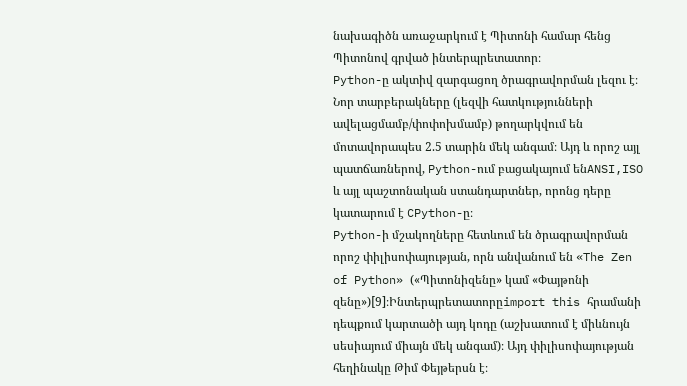նախագիծն առաջարկում է Պիտոնի համար հենց Պիտոնով գրված ինտերպրետատոր։
Python-ը ակտիվ զարգացող ծրագրավորման լեզու է։ Նոր տարբերակները (լեզվի հատկությունների ավելացմամբ/փոփոխմամբ) թողարկվում են մոտավորապես 2.5 տարին մեկ անգամ։ Այդ և որոշ այլ պատճառներով, Python-ում բացակայում ենANSI,ISO և այլ պաշտոնական ստանդարտներ, որոնց դերը կատարում է CPython-ը։
Python-ի մշակողները հետևում են ծրագրավորման որոշ փիլիսոփայության, որն անվանում են «The Zen of Python» («Պիտոնիզենը» կամ «Փայթոնի զենը»)[9]։Ինտերպրետատորըimport this հրամանի դեպքում կարտածի այդ կոդը (աշխատում է միևնույն սեսիայում միայն մեկ անգամ)։ Այդ փիլիսոփայության հեղինակը Թիմ Փեյթերսն է։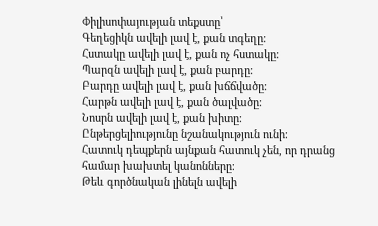Փիլիսոփայության տեքստը՝
Գեղեցիկն ավելի լավ է, քան տգեղը։
Հստակը ավելի լավ է, քան ոչ հստակը։
Պարզն ավելի լավ է, քան բարդը։
Բարդը ավելի լավ է, քան խճճվածը։
Հարթն ավելի լավ է, քան ծալվածը։
Նոսրն ավելի լավ է, քան խիտը։
Ընթերցելիությունը նշանակություն ունի։
Հատուկ դեպքերն այնքան հատուկ չեն, որ դրանց համար խախտել կանոնները։
Թեև գործնական լինելն ավելի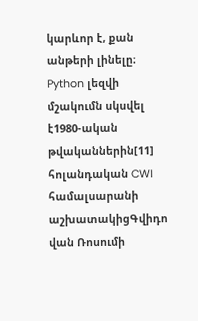կարևոր է, քան անթերի լինելը։
Python լեզվի մշակումն սկսվել է1980-ական թվականներին[11] հոլանդական CWI համալսարանի աշխատակիցԳվիդո վան Ռոսումի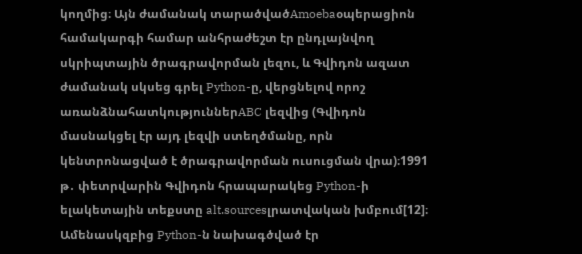կողմից։ Այն ժամանակ տարածվածAmoebaօպերացիոն համակարգի համար անհրաժեշտ էր ընդլայնվող սկրիպտային ծրագրավորման լեզու, և Գվիդոն ազատ ժամանակ սկսեց գրել Python-ը, վերցնելով որոշ առանձնահատկություններABC լեզվից (Գվիդոն մասնակցել էր այդ լեզվի ստեղծմանը, որն կենտրոնացված է ծրագրավորման ուսուցման վրա)։1991 թ․ փետրվարին Գվիդոն հրապարակեց Python-ի ելակետային տեքստը alt.sourcesլրատվական խմբում[12]։ Ամենասկզբից Python-ն նախագծված էր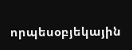որպեսօբյեկային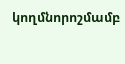կողմնորոշմամբ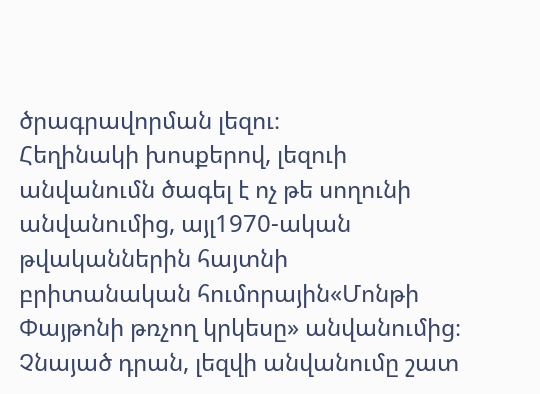ծրագրավորման լեզու։
Հեղինակի խոսքերով, լեզուի անվանումն ծագել է ոչ թե սողունի անվանումից, այլ1970-ական թվականներին հայտնի բրիտանական հումորային«Մոնթի Փայթոնի թռչող կրկեսը» անվանումից։ Չնայած դրան, լեզվի անվանումը շատ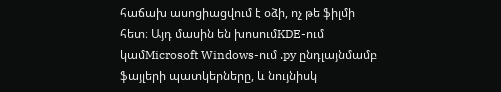հաճախ ասոցիացվում է օձի, ոչ թե ֆիլմի հետ։ Այդ մասին են խոսումKDE-ում կամMicrosoft Windows-ում .py ընդլայնմամբ ֆայլերի պատկերները, և նույնիսկ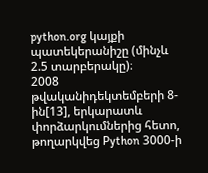python.org կայքի պատեկերանիշը (մինչև 2.5 տարբերակը)։
2008 թվականիդեկտեմբերի 8-ին[13], երկարատև փորձարկումներից հետո, թողարկվեց Python 3000-ի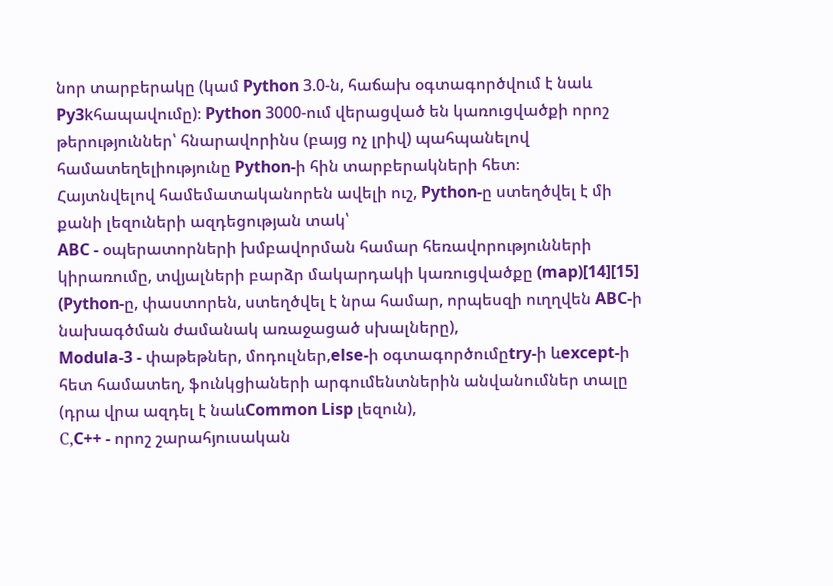նոր տարբերակը (կամ Python 3.0-ն, հաճախ օգտագործվում է նաև Py3kհապավումը)։ Python 3000-ում վերացված են կառուցվածքի որոշ թերություններ՝ հնարավորինս (բայց ոչ լրիվ) պահպանելով համատեղելիությունը Python-ի հին տարբերակների հետ։
Հայտնվելով համեմատականորեն ավելի ուշ, Python-ը ստեղծվել է մի քանի լեզուների ազդեցության տակ՝
ABC - օպերատորների խմբավորման համար հեռավորությունների կիրառումը, տվյալների բարձր մակարդակի կառուցվածքը (map)[14][15] (Python-ը, փաստորեն, ստեղծվել է նրա համար, որպեսզի ուղղվեն ABC-ի նախագծման ժամանակ առաջացած սխալները),
Modula-3 - փաթեթներ, մոդուլներ,else-ի օգտագործումըtry-ի ևexcept-ի հետ համատեղ, ֆունկցիաների արգումենտներին անվանումներ տալը (դրա վրա ազդել է նաևCommon Lisp լեզուն),
С,C++ - որոշ շարահյուսական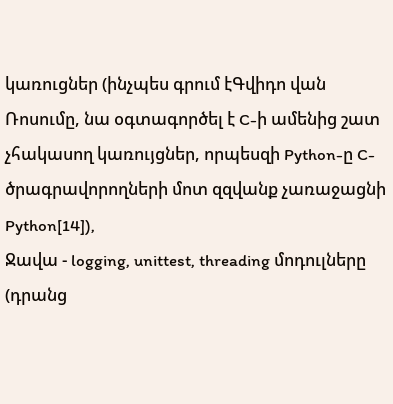կառուցներ (ինչպես գրում էԳվիդո վան Ռոսումը, նա օգտագործել է C-ի ամենից շատ չհակասող կառույցներ, որպեսզի Python-ը C-ծրագրավորողների մոտ զզվանք չառաջացնի Python[14]),
Ջավա - logging, unittest, threading մոդուլները (դրանց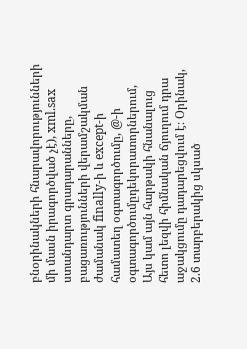բնօրինակների հնարավորությունների մի մասն իրագործված չէ), xml.sax ստանդարտ գրադարանները, բացառությունների վերամշակման ժամանակ finally-ի և except-ի համատեղ օգտագործումը, @-ի օգտագործումըդեկորատորներում,
Այս կամ այն հարթակի հնանալուց հետո լեզվի հիմնական ճյուղում դրա աջակցումը դադարեցվում է։ Օրինակ, 2.6 տարբերակից սկսած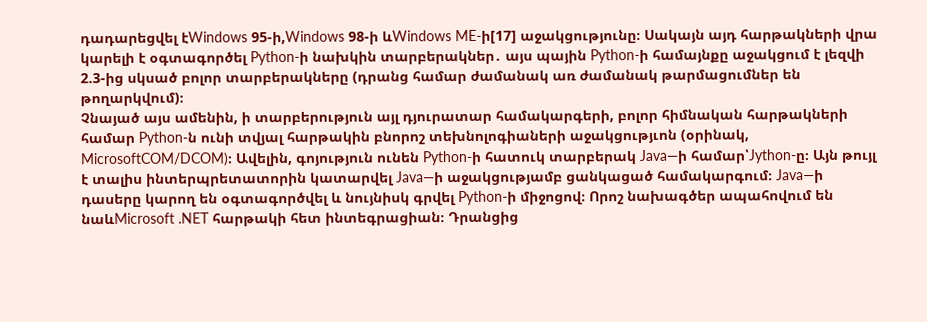դադարեցվել էWindows 95-ի,Windows 98-ի ևWindows ME-ի[17] աջակցությունը։ Սակայն այդ հարթակների վրա կարելի է օգտագործել Python-ի նախկին տարբերակներ․ այս պային Python-ի համայնքը աջակցում է լեզվի 2.3-ից սկսած բոլոր տարբերակները (դրանց համար ժամանակ առ ժամանակ թարմացումներ են թողարկվում)։
Չնայած այս ամենին, ի տարբերություն այլ դյուրատար համակարգերի, բոլոր հիմնական հարթակների համար Python-ն ունի տվյալ հարթակին բնորոշ տեխնոլոգիաների աջակցությւոն (օրինակ, MicrosoftCOM/DCOM)։ Ավելին, գոյություն ունեն Python-ի հատուկ տարբերակ Java―ի համար՝Jython-ը։ Այն թույլ է տալիս ինտերպրետատորին կատարվել Java―ի աջակցությամբ ցանկացած համակարգում։ Java―ի դասերը կարող են օգտագործվել և նույնիսկ գրվել Python-ի միջոցով։ Որոշ նախագծեր ապահովում են նաևMicrosoft .NET հարթակի հետ ինտեգրացիան։ Դրանցից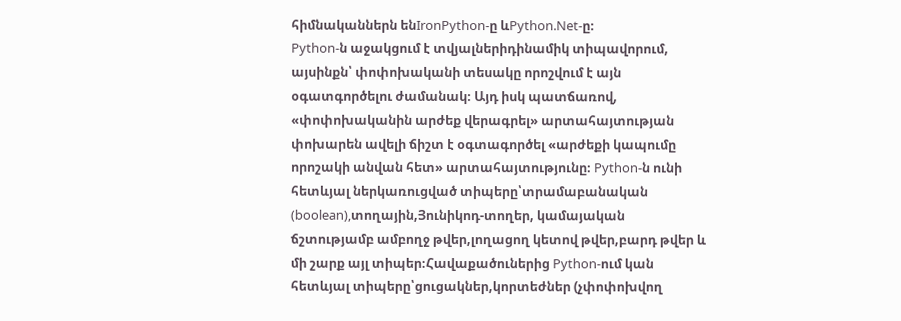հիմնականներն ենIronPython-ը ևPython.Net-ը։
Python-ն աջակցում է տվյալներիդինամիկ տիպավորում, այսինքն՝ փոփոխականի տեսակը որոշվում է այն օգատգործելու ժամանակ։ Այդ իսկ պատճառով, «փոփոխականին արժեք վերագրել» արտահայտության փոխարեն ավելի ճիշտ է օգտագործել «արժեքի կապումը որոշակի անվան հետ» արտահայտությունը։ Python-ն ունի հետևյալ ներկառուցված տիպերը՝տրամաբանական (boolean),տողային,Յունիկոդ-տողեր, կամայական ճշտությամբ ամբողջ թվեր,լողացող կետով թվեր,բարդ թվեր և մի շարք այլ տիպեր։Հավաքածուներից Python-ում կան հետևյալ տիպերը՝ցուցակներ,կորտեժներ (չփոփոխվող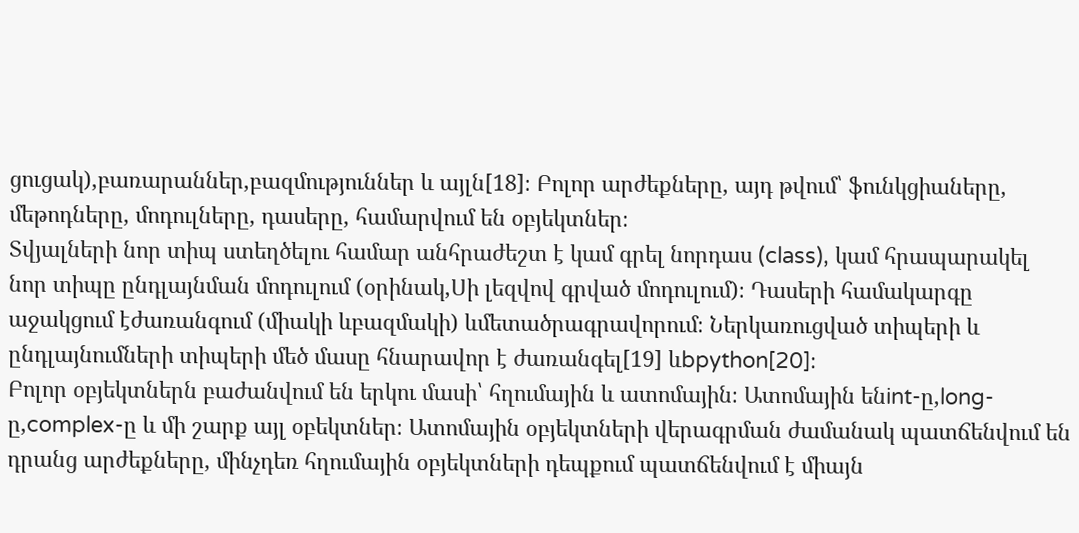ցուցակ),բառարաններ,բազմություններ և այլն[18]։ Բոլոր արժեքները, այդ թվում՝ ֆունկցիաները, մեթոդները, մոդուլները, դասերը, համարվում են օբյեկտներ։
Տվյալների նոր տիպ ստեղծելու համար անհրաժեշտ է կամ գրել նորդաս (class), կամ հրապարակել նոր տիպը ընդլայնման մոդուլում (օրինակ,Սի լեզվով գրված մոդուլում)։ Դասերի համակարգը աջակցում էժառանգում (միակի ևբազմակի) ևմետածրագրավորում։ Ներկառուցված տիպերի և ընդլայնումների տիպերի մեծ մասը հնարավոր է ժառանգել[19] ևbpython[20]։
Բոլոր օբյեկտներն բաժանվում են երկու մասի՝ հղումային և ատոմային։ Ատոմային ենint-ը,long-ը,complex-ը և մի շարք այլ օբեկտներ։ Ատոմային օբյեկտների վերագրման ժամանակ պատճենվում են դրանց արժեքները, մինչդեռ հղումային օբյեկտների դեպքում պատճենվում է միայն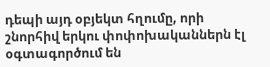դեպի այդ օբյեկտ հղումը, որի շնորհիվ երկու փոփոխականներն էլ օգտագործում են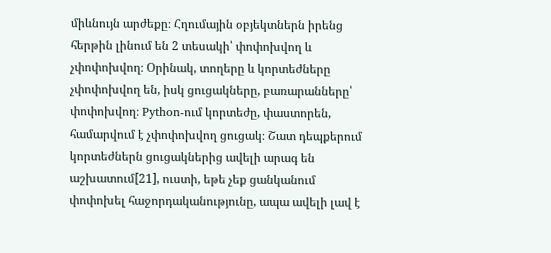միևնույն արժեքը։ Հղումային օբյեկտներն իրենց հերթին լինում են 2 տեսակի՝ փոփոխվող և չփոփոխվող։ Օրինակ, տողերը և կորտեժները չփոփոխվող են, իսկ ցուցակները, բառարանները՝ փոփոխվող։ Python-ում կորտեժը, փաստորեն, համարվում է չփոփոխվող ցուցակ։ Շատ դեպքերում կորտեժներն ցուցակներից ավելի արագ են աշխատում[21], ուստի, եթե չեք ցանկանում փոփոխել հաջորդականությունը, ապա ավելի լավ է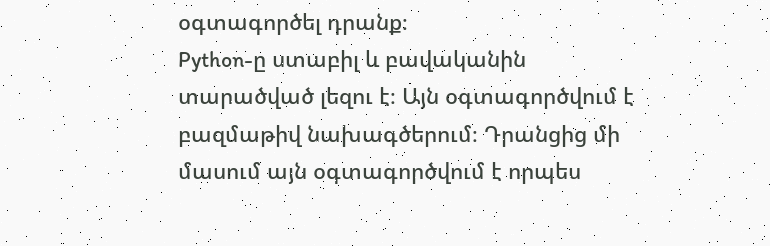օգտագործել դրանք։
Python-ը ստաբիլ և բավականին տարածված լեզու է։ Այն օգտագործվում է բազմաթիվ նախագծերում։ Դրանցից մի մասում այն օգտագործվում է որպես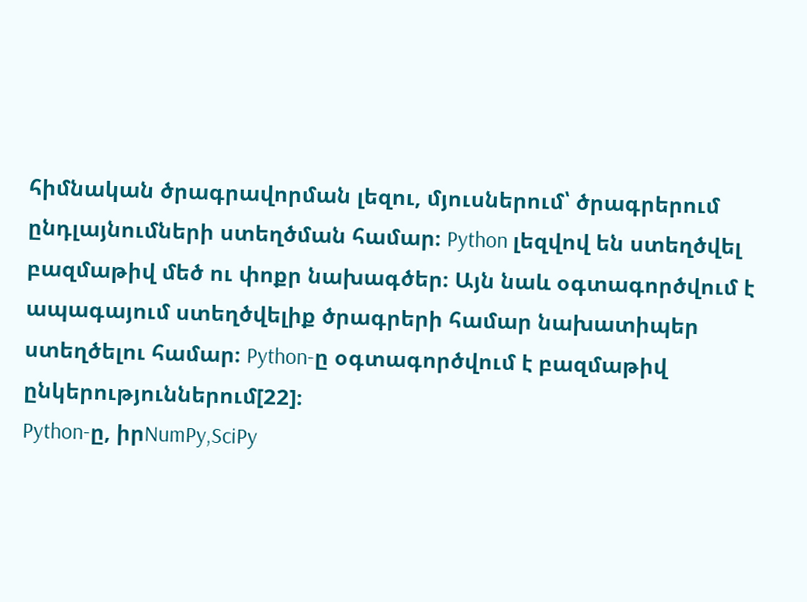հիմնական ծրագրավորման լեզու, մյուսներում՝ ծրագրերում ընդլայնումների ստեղծման համար։ Python լեզվով են ստեղծվել բազմաթիվ մեծ ու փոքր նախագծեր։ Այն նաև օգտագործվում է ապագայում ստեղծվելիք ծրագրերի համար նախատիպեր ստեղծելու համար։ Python-ը օգտագործվում է բազմաթիվ ընկերություններում[22]։
Python-ը, իրNumPy,SciPy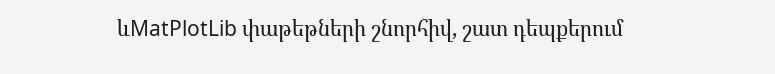ևMatPlotLib փաթեթների շնորհիվ, շատ դեպքերում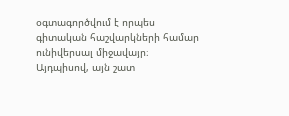օգտագործվում է որպես գիտական հաշվարկների համար ունիվերսալ միջավայր։ Այդպիսով, այն շատ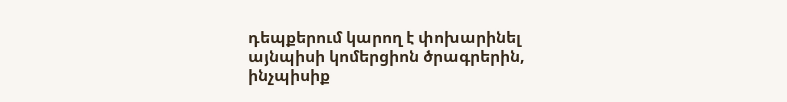դեպքերում կարող է փոխարինել այնպիսի կոմերցիոն ծրագրերին, ինչպիսիք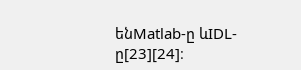ենMatlab-ը ևIDL-ը[23][24]։